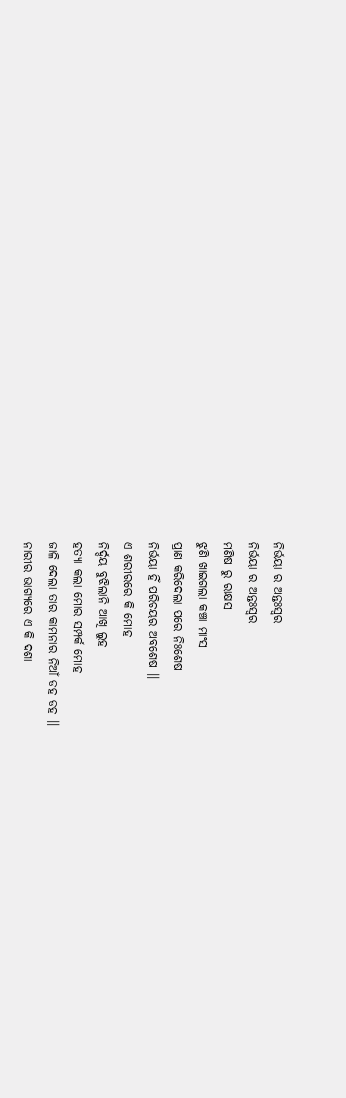ନିର୍ଭୟା ର ଅନ୍ତଃସ୍ୱର
ନିର୍ଭୟା ର ଅନ୍ତଃସ୍ୱର
ମଣିଷ ରୁ ରାକ୍ଷସ
ଝୁଣି ଖାଇଗଲା କଞ୍ଚା ମାଂସ
ପ୍ରାଣ କରିଦେଲା ପରେ ନିଃଶେଷ
ନିର୍ଭୟା ହିଁ ପରିଚୟର ଅବଶେଷ ।।
ଏ ଶରୀରରେ କି ମୋହ
ନିର୍ଦ୍ଦୟ ବୁଝିଲାନି ଆଖି ଲୁହ
ହତ୍ୟା କଲା ମୋର ସମ୍ପର୍କ ମୋହ
ଜାଳି ଦେଲା ତାର କାମନାର ନିଆଁ ଡହ ଡହ ।।
ନାରୀର ଭାଗ୍ୟରେ ଏ କି ଦଶା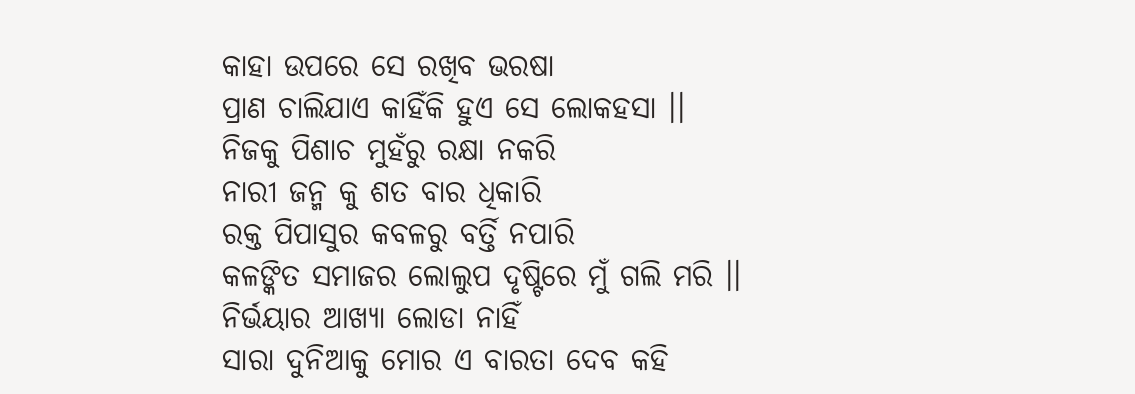କାହା ଉପରେ ସେ ରଖିବ ଭରଷା
ପ୍ରାଣ ଚାଲିଯାଏ କାହିଁକି ହୁଏ ସେ ଲୋକହସା ।।
ନିଜକୁ ପିଶାଚ ମୁହଁରୁ ରକ୍ଷା ନକରି
ନାରୀ ଜନ୍ମ କୁ ଶତ ବାର ଧିକାରି
ରକ୍ତ ପିପାସୁର କବଳରୁ ବର୍ତ୍ତି ନପାରି
କଳଙ୍କିତ ସମାଜର ଲୋଲୁପ ଦୃଷ୍ଟିରେ ମୁଁ ଗଲି ମରି ।।
ନିର୍ଭୟାର ଆଖ୍ୟା ଲୋଡା ନାହିଁ
ସାରା ଦୁନିଆକୁ ମୋର ଏ ବାରତା ଦେବ କହି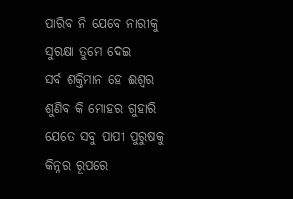ପାରିବ ନି ଯେବେ ନାରୀକୁ ସୁରକ୍ଷା ତୁମେ ଦେଇ
ସର୍ବ ଶକ୍ତିମାନ ହେ ଈଶ୍ୱର ଶୁଣିବ କି ମୋହର ଗୁହାରି
ଯେତେ ସବୁ ପାପୀ ପୁରୁଷକୁ କିନ୍ନର ରୂପରେ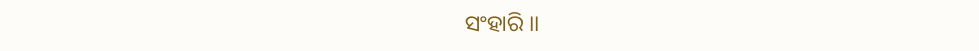ସଂହାରି ।।